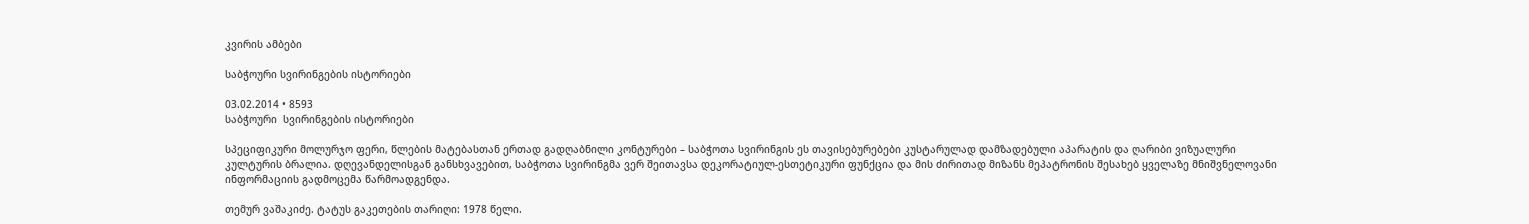კვირის ამბები

საბჭოური სვირინგების ისტორიები

03.02.2014 • 8593
საბჭოური  სვირინგების ისტორიები

სპეციფიკური მოლურჯო ფერი, წლების მატებასთან ერთად გადღაბნილი კონტურები – საბჭოთა სვირინგის ეს თავისებურებები კუსტარულად დამზადებული აპარატის და ღარიბი ვიზუალური კულტურის ბრალია. დღევანდელისგან განსხვავებით, საბჭოთა სვირინგმა ვერ შეითავსა დეკორატიულ-ესთეტიკური ფუნქცია და მის ძირითად მიზანს მეპატრონის შესახებ ყველაზე მნიშვნელოვანი ინფორმაციის გადმოცემა წარმოადგენდა.

თემურ ვაშაკიძე. ტატუს გაკეთების თარიღი: 1978 წელი.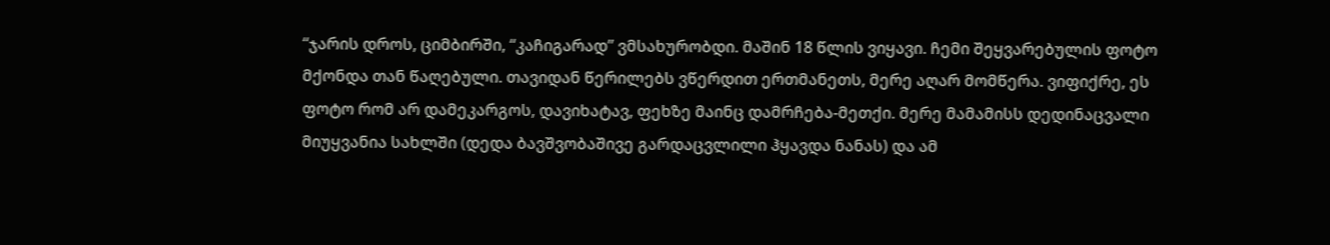“ჯარის დროს, ციმბირში, “კაჩიგარად” ვმსახურობდი. მაშინ 18 წლის ვიყავი. ჩემი შეყვარებულის ფოტო მქონდა თან წაღებული. თავიდან წერილებს ვწერდით ერთმანეთს, მერე აღარ მომწერა. ვიფიქრე, ეს ფოტო რომ არ დამეკარგოს, დავიხატავ, ფეხზე მაინც დამრჩება-მეთქი. მერე მამამისს დედინაცვალი მიუყვანია სახლში (დედა ბავშვობაშივე გარდაცვლილი ჰყავდა ნანას) და ამ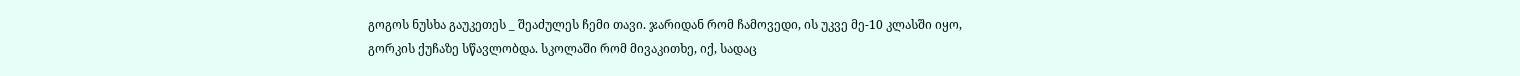გოგოს ნუსხა გაუკეთეს _ შეაძულეს ჩემი თავი. ჯარიდან რომ ჩამოვედი, ის უკვე მე-10 კლასში იყო, გორკის ქუჩაზე სწავლობდა. სკოლაში რომ მივაკითხე, იქ, სადაც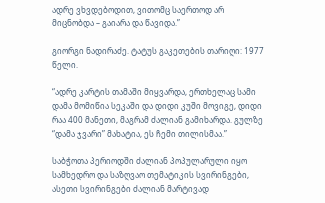ადრე ვხვდებოდით, ვითომც საერთოდ არ მიცნობდა – გაიარა და წავიდა.”

გიორგი ნადირაძე. ტატუს გაკეთების თარიღი: 1977 წელი.

“ადრე კარტის თამაში მიყვარდა, ერთხელაც სამი დამა მომიწია სეკაში და დიდი კუში მოვიგე, დიდი რაა 400 მანეთი, მაგრამ ძალიან გამიხარდა. გულზე “დამა ჯვარი” მახატია, ეს ჩემი თილისმაა.”

საბჭოთა პერიოდში ძალიან პოპულარული იყო სამხედრო და საზღვაო თემატიკის სვირინგები, ასეთი სვირინგები ძალიან მარტივად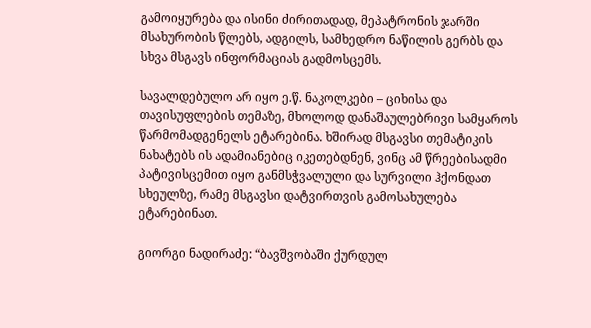გამოიყურება და ისინი ძირითადად, მეპატრონის ჯარში მსახურობის წლებს, ადგილს, სამხედრო ნაწილის გერბს და სხვა მსგავს ინფორმაციას გადმოსცემს.

სავალდებულო არ იყო ე.წ. ნაკოლკები – ციხისა და თავისუფლების თემაზე, მხოლოდ დანაშაულებრივი სამყაროს წარმომადგენელს ეტარებინა. ხშირად მსგავსი თემატიკის ნახატებს ის ადამიანებიც იკეთებდნენ, ვინც ამ წრეებისადმი პატივისცემით იყო განმსჭვალული და სურვილი ჰქონდათ სხეულზე, რამე მსგავსი დატვირთვის გამოსახულება ეტარებინათ.

გიორგი ნადირაძე: “ბავშვობაში ქურდულ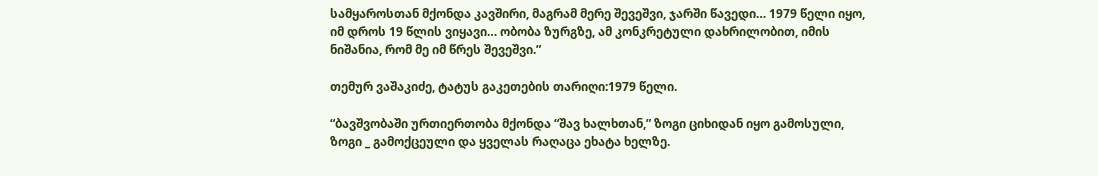სამყაროსთან მქონდა კავშირი, მაგრამ მერე შევეშვი, ჯარში წავედი… 1979 წელი იყო, იმ დროს 19 წლის ვიყავი… ობობა ზურგზე, ამ კონკრეტული დახრილობით, იმის ნიშანია, რომ მე იმ წრეს შევეშვი.”

თემურ ვაშაკიძე, ტატუს გაკეთების თარიღი:1979 წელი.

“ბავშვობაში ურთიერთობა მქონდა “შავ ხალხთან,” ზოგი ციხიდან იყო გამოსული, ზოგი _ გამოქცეული და ყველას რაღაცა ეხატა ხელზე.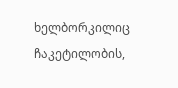ხელბორკილიც ჩაკეტილობის,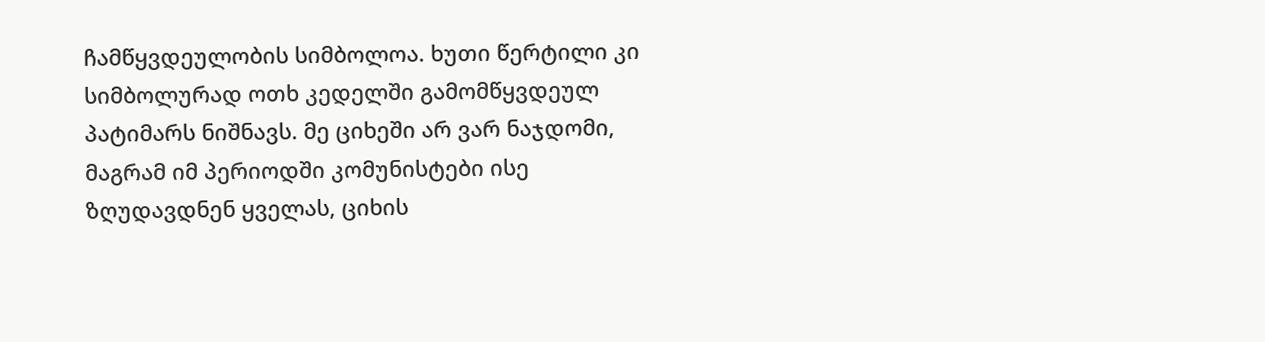ჩამწყვდეულობის სიმბოლოა. ხუთი წერტილი კი სიმბოლურად ოთხ კედელში გამომწყვდეულ პატიმარს ნიშნავს. მე ციხეში არ ვარ ნაჯდომი, მაგრამ იმ პერიოდში კომუნისტები ისე ზღუდავდნენ ყველას, ციხის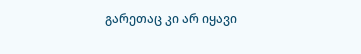გარეთაც კი არ იყავი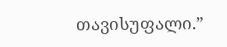თავისუფალი.”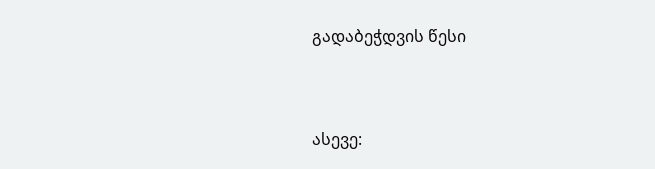გადაბეჭდვის წესი


ასევე: